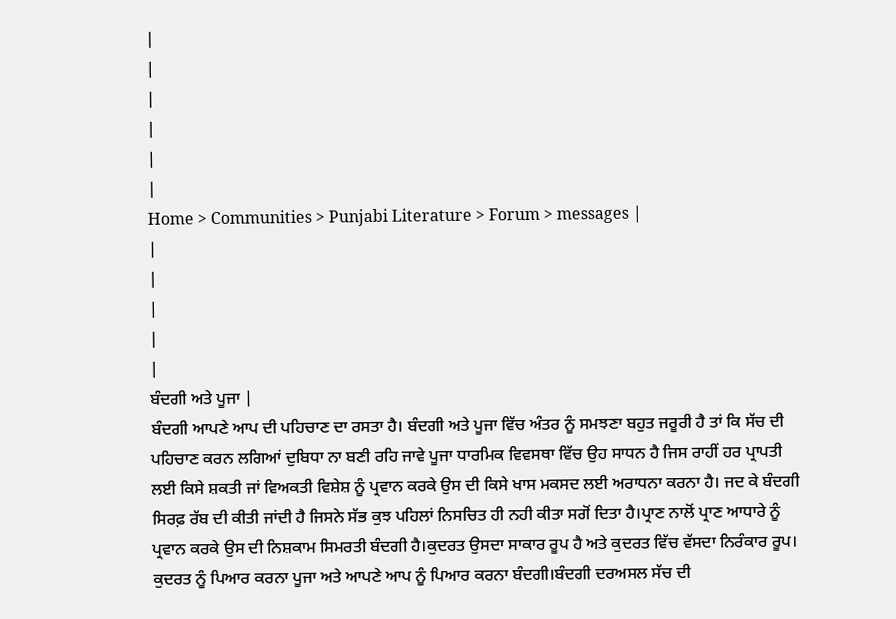|
|
|
|
|
|
Home > Communities > Punjabi Literature > Forum > messages |
|
|
|
|
|
ਬੰਦਗੀ ਅਤੇ ਪੂਜਾ |
ਬੰਦਗੀ ਆਪਣੇ ਆਪ ਦੀ ਪਹਿਚਾਣ ਦਾ ਰਸਤਾ ਹੈ। ਬੰਦਗੀ ਅਤੇ ਪੂਜਾ ਵਿੱਚ ਅੰਤਰ ਨੂੰ ਸਮਝਣਾ ਬਹੁਤ ਜਰੂਰੀ ਹੈ ਤਾਂ ਕਿ ਸੱਚ ਦੀ ਪਹਿਚਾਣ ਕਰਨ ਲਗਿਆਂ ਦੁਬਿਧਾ ਨਾ ਬਣੀ ਰਹਿ ਜਾਵੇ ਪੂਜਾ ਧਾਰਮਿਕ ਵਿਵਸਥਾ ਵਿੱਚ ਉਹ ਸਾਧਨ ਹੈ ਜਿਸ ਰਾਹੀਂ ਹਰ ਪ੍ਰਾਪਤੀ ਲਈ ਕਿਸੇ ਸ਼ਕਤੀ ਜਾਂ ਵਿਅਕਤੀ ਵਿਸ਼ੇਸ਼ ਨੂੰ ਪ੍ਰਵਾਨ ਕਰਕੇ ਉਸ ਦੀ ਕਿਸੇ ਖਾਸ ਮਕਸਦ ਲਈ ਅਰਾਧਨਾ ਕਰਨਾ ਹੈ। ਜਦ ਕੇ ਬੰਦਗੀ ਸਿਰਫ਼ ਰੱਬ ਦੀ ਕੀਤੀ ਜਾਂਦੀ ਹੈ ਜਿਸਨੇ ਸੱਭ ਕੁਝ ਪਹਿਲਾਂ ਨਿਸਚਿਤ ਹੀ ਨਹੀ ਕੀਤਾ ਸਗੋਂ ਦਿਤਾ ਹੈ।ਪ੍ਰਾਣ ਨਾਲੋਂ ਪ੍ਰਾਣ ਆਧਾਰੇ ਨੂੰ ਪ੍ਰਵਾਨ ਕਰਕੇ ਉਸ ਦੀ ਨਿਸ਼ਕਾਮ ਸਿਮਰਤੀ ਬੰਦਗੀ ਹੈ।ਕੁਦਰਤ ਉਸਦਾ ਸਾਕਾਰ ਰੂਪ ਹੈ ਅਤੇ ਕੁਦਰਤ ਵਿੱਚ ਵੱਸਦਾ ਨਿਰੰਕਾਰ ਰੂਪ। ਕੁਦਰਤ ਨੂੰ ਪਿਆਰ ਕਰਨਾ ਪੂਜਾ ਅਤੇ ਆਪਣੇ ਆਪ ਨੂੰ ਪਿਆਰ ਕਰਨਾ ਬੰਦਗੀ।ਬੰਦਗੀ ਦਰਅਸਲ ਸੱਚ ਦੀ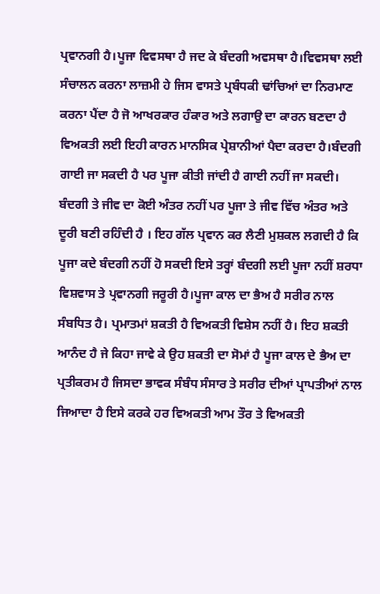ਪ੍ਰਵਾਨਗੀ ਹੈ।ਪੂਜਾ ਵਿਵਸਥਾ ਹੈ ਜਦ ਕੇ ਬੰਦਗੀ ਅਵਸਥਾ ਹੈ।ਵਿਵਸਥਾ ਲਈ ਸੰਚਾਲਨ ਕਰਨਾ ਲਾਜ਼ਮੀ ਹੇ ਜਿਸ ਵਾਸਤੇ ਪ੍ਰਬੰਧਕੀ ਢਾਂਚਿਆਂ ਦਾ ਨਿਰਮਾਣ ਕਰਨਾ ਪੈਂਦਾ ਹੈ ਜੋ ਆਖਰਕਾਰ ਹੰਕਾਰ ਅਤੇ ਲਗਾਉ ਦਾ ਕਾਰਨ ਬਣਦਾ ਹੈ ਵਿਅਕਤੀ ਲਈ ਇਹੀ ਕਾਰਨ ਮਾਨਸਿਕ ਪ੍ਰੇਸ਼ਾਨੀਆਂ ਪੈਦਾ ਕਰਦਾ ਹੈ।ਬੰਦਗੀ ਗਾਈ ਜਾ ਸਕਦੀ ਹੈ ਪਰ ਪੂਜਾ ਕੀਤੀ ਜਾਂਦੀ ਹੈ ਗਾਈ ਨਹੀਂ ਜਾ ਸਕਦੀ। ਬੰਦਗੀ ਤੇ ਜੀਵ ਦਾ ਕੋਈ ਅੰਤਰ ਨਹੀਂ ਪਰ ਪੂਜਾ ਤੇ ਜੀਵ ਵਿੱਚ ਅੰਤਰ ਅਤੇ ਦੂਰੀ ਬਣੀ ਰਹਿੰਦੀ ਹੈ । ਇਹ ਗੱਲ ਪ੍ਰਵਾਨ ਕਰ ਲੈਣੀ ਮੁਸ਼ਕਲ ਲਗਦੀ ਹੈ ਕਿ ਪੂਜਾ ਕਦੇ ਬੰਦਗੀ ਨਹੀਂ ਹੋ ਸਕਦੀ ਇਸੇ ਤਰ੍ਹਾਂ ਬੰਦਗੀ ਲਈ ਪੂਜਾ ਨਹੀਂ ਸ਼ਰਧਾ ਵਿਸ਼ਵਾਸ ਤੇ ਪ੍ਰਵਾਨਗੀ ਜਰੂਰੀ ਹੈ।ਪੂਜਾ ਕਾਲ ਦਾ ਭੈਅ ਹੈ ਸਰੀਰ ਨਾਲ ਸੰਬਧਿਤ ਹੈ। ਪ੍ਰਮਾਤਮਾਂ ਸ਼ਕਤੀ ਹੈ ਵਿਅਕਤੀ ਵਿਸ਼ੇਸ ਨਹੀਂ ਹੈ। ਇਹ ਸ਼ਕਤੀ ਆਨੰਦ ਹੈ ਜੇ ਕਿਹਾ ਜਾਵੇ ਕੇ ਉਹ ਸ਼ਕਤੀ ਦਾ ਸੋਮਾਂ ਹੈ ਪੂਜਾ ਕਾਲ ਦੇ ਭੈਅ ਦਾ ਪ੍ਰਤੀਕਰਮ ਹੈ ਜਿਸਦਾ ਭਾਵਕ ਸੰਬੰਧ ਸੰਸਾਰ ਤੇ ਸਰੀਰ ਦੀਆਂ ਪ੍ਰਾਪਤੀਆਂ ਨਾਲ ਜਿਆਦਾ ਹੈ ਇਸੇ ਕਰਕੇ ਹਰ ਵਿਅਕਤੀ ਆਮ ਤੌਰ ਤੇ ਵਿਅਕਤੀ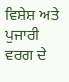ਵਿਸ਼ੇਸ਼ ਅਤੇ ਪੁਜਾਰੀ ਵਰਗ ਦੇ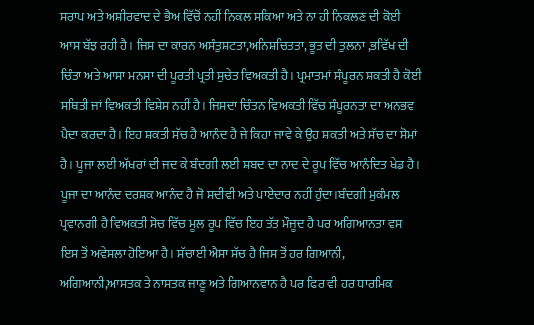ਸਰਾਪ ਅਤੇ ਅਸ਼ੀਰਵਾਦ ਦੇ ਭੈਅ ਵਿੱਚੋਂ ਨਹੀਂ ਨਿਕਲ ਸਕਿਆ ਅਤੇ ਨਾ ਹੀ ਨਿਕਲਣ ਦੀ ਕੋਈ ਆਸ ਬੱਝ ਰਹੀ ਹੈ। ਜਿਸ ਦਾ ਕਾਰਨ ਅਸੰਤੁਸ਼ਟਤਾ,ਅਨਿਸ਼ਚਿਤਤਾ, ਭੂਤ ਦੀ ਤੁਲਨਾ ,ਭਵਿੱਖ ਦੀ ਚਿੰਤਾ ਅਤੇ ਆਸਾ ਮਨਸਾ ਦੀ ਪੂਰਤੀ ਪ੍ਰਤੀ ਸੁਚੇਤ ਵਿਅਕਤੀ ਹੈ। ਪ੍ਰਮਾਤਮਾਂ ਸੰਪੂਰਨ ਸ਼ਕਤੀ ਹੈ ਕੋਈ ਸਥਿਤੀ ਜਾਂ ਵਿਅਕਤੀ ਵਿਸ਼ੇਸ ਨਹੀਂ ਹੈ। ਜਿਸਦਾ ਚਿੰਤਨ ਵਿਅਕਤੀ ਵਿੱਚ ਸੰਪੂਰਨਤਾ ਦਾ ਅਨਭਵ ਪੈਦਾ ਕਰਦਾ ਹੈ। ਇਹ ਸ਼ਕਤੀ ਸੱਚ ਹੈ ਆਨੰਦ ਹੈ ਜੇ ਕਿਹਾ ਜਾਵੇ ਕੇ ਉਹ ਸ਼ਕਤੀ ਅਤੇ ਸੱਚ ਦਾ ਸੋਮਾਂ ਹੈ। ਪੂਜਾ ਲਈ ਅੱਖਰਾਂ ਦੀ ਜਦ ਕੇ ਬੰਦਗੀ ਲਈ ਸ਼ਬਦ ਦਾ ਨਾਦ ਦੇ ਰੂਪ ਵਿੱਚ ਆਨੰਦਿਤ ਖੇਡ ਹੈ। ਪੂਜਾ ਦਾ ਆਨੰਦ ਦਰਸ਼ਕ ਆਨੰਦ ਹੈ ਜੋ ਸਦੀਵੀ ਅਤੇ ਪਾਏਦਾਰ ਨਹੀਂ ਹੁੰਦਾ।ਬੰਦਗੀ ਮੁਕੰਮਲ ਪ੍ਰਵਾਨਗੀ ਹੈ ਵਿਅਕਤੀ ਸੋਚ ਵਿੱਚ ਮੂਲ ਰੂਪ ਵਿੱਚ ਇਹ ਤੱਤ ਮੌਜੂਦ ਹੈ ਪਰ ਅਗਿਆਨਤਾ ਵਸ ਇਸ ਤੋਂ ਅਵੇਸਲਾ ਹੋਇਆ ਹੈ। ਸੱਚਾਈ ਐਸਾ ਸੱਚ ਹੈ ਜਿਸ ਤੋਂ ਹਰ ਗਿਆਨੀ, ਅਗਿਆਨੀ,ਆਸਤਕ ਤੇ ਨਾਸਤਕ ਜਾਣੂ ਅਤੇ ਗਿਆਨਵਾਨ ਹੈ ਪਰ ਫਿਰ ਵੀ ਹਰ ਧਾਰਮਿਕ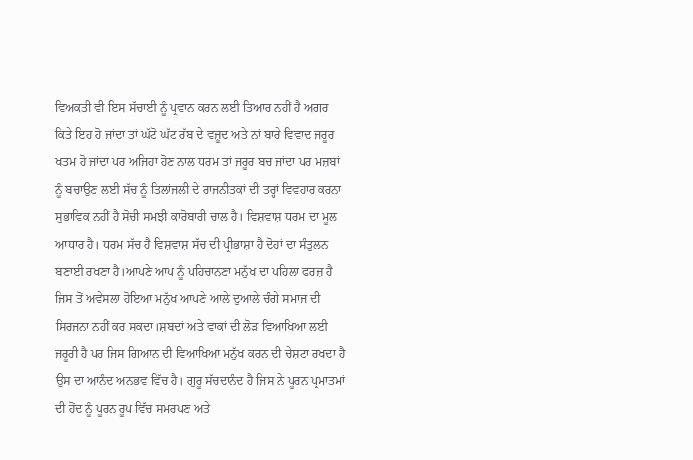ਵਿਅਕਤੀ ਵੀ ਇਸ ਸੱਚਾਈ ਨੂੰ ਪ੍ਰਵਾਨ ਕਰਨ ਲਈ ਤਿਆਰ ਨਹੀਂ ਹੈ ਅਗਰ ਕਿਤੇ ਇਹ ਹੋ ਜਾਂਦਾ ਤਾਂ ਘੱਟੋ ਘੱਟ ਰੱਬ ਦੇ ਵਜ਼ੂਦ ਅਤੇ ਨਾਂ ਬਾਰੇ ਵਿਵਾਦ ਜਰੂਰ ਖਤਮ ਹੋ ਜਾਂਦਾ ਪਰ ਅਜਿਹਾ ਹੋਣ ਨਾਲ ਧਰਮ ਤਾਂ ਜਰੂਰ ਬਚ ਜਾਂਦਾ ਪਰ ਮਜ਼ਬਾਂ ਨੂੰ ਬਚਾਉਣ ਲਈ ਸੱਚ ਨੂੰ ਤਿਲਾਂਜਲੀ ਦੇ ਰਾਜਨੀਤਕਾਂ ਦੀ ਤਰ੍ਹਾਂ ਵਿਵਹਾਰ ਕਰਨਾ ਸੁਭਾਵਿਕ ਨਹੀਂ ਹੈ ਸੋਚੀ ਸਮਝੀ ਕਾਰੋਬਾਰੀ ਚਾਲ ਹੈ। ਵਿਸ਼ਵਾਸ਼ ਧਰਮ ਦਾ ਮੂਲ ਆਧਾਰ ਹੈ। ਧਰਮ ਸੱਚ ਹੈ ਵਿਸ਼ਵਾਸ਼ ਸੱਚ ਦੀ ਪ੍ਰੀਭਾਸ਼ਾ ਹੈ ਦੋਹਾਂ ਦਾ ਸੰਤੁਲਨ ਬਣਾਈ ਰਖਣਾ ਹੈ।ਆਪਣੇ ਆਪ ਨੂੰ ਪਹਿਚਾਨਣਾ ਮਨੁੱਖ ਦਾ ਪਹਿਲਾ ਫਰਜ਼ ਹੈ ਜਿਸ ਤੋਂ ਅਵੇਸਲਾ ਹੋਇਆ ਮਨੁੱਖ ਆਪਣੇ ਆਲੇ ਦੁਆਲੇ ਚੰਗੇ ਸਮਾਜ ਦੀ ਸਿਰਜਨਾ ਨਹੀਂ ਕਰ ਸਕਦਾ।ਸ਼ਬਦਾਂ ਅਤੇ ਵਾਕਾਂ ਦੀ ਲੋੜ ਵਿਆਖਿਆ ਲਈ ਜਰੂਰੀ ਹੈ ਪਰ ਜਿਸ ਗਿਆਨ ਦੀ ਵਿਆਖਿਆ ਮਨੁੱਖ ਕਰਨ ਦੀ ਚੇਸ਼ਟਾ ਰਖਦਾ ਹੈ ਉਸ ਦਾ ਆਨੰਦ ਅਨਭਵ ਵਿੱਚ ਹੈ। ਗੁਰੂ ਸੱਚਦਾਨੰਦ ਹੈ ਜਿਸ ਨੇ ਪੂਰਨ ਪ੍ਰਮਾਤਮਾਂ ਦੀ ਹੋਂਦ ਨੂੰ ਪੂਰਨ ਰੂਪ ਵਿੱਚ ਸਮਰਪਣ ਅਤੇ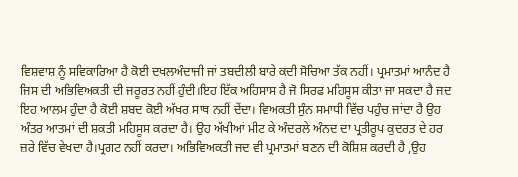ਵਿਸ਼ਵਾਸ਼ ਨੂੰ ਸਵਿਕਾਰਿਆ ਹੈ ਕੋਈ ਦਖਲਅੰਦਾਜੀ ਜਾਂ ਤਬਦੀਲੀ ਬਾਰੇ ਕਦੀ ਸੋਚਿਆ ਤੱਕ ਨਹੀਂ। ਪ੍ਰਮਾਤਮਾਂ ਆਨੰਦ ਹੈ ਜਿਸ ਦੀ ਅਭਿਵਿਅਕਤੀ ਦੀ ਜਰੂਰਤ ਨਹੀਂ ਹੁੰਦੀ।ਇਹ ਇੱਕ ਅਹਿਸਾਸ ਹੈ ਜੋ ਸਿਰਫ ਮਹਿਸੂਸ ਕੀਤਾ ਜਾ ਸਕਦਾ ਹੈ ਜਦ ਇਹ ਆਲਮ ਹੁੰਦਾ ਹੈ ਕੋਈ ਸ਼ਬਦ ਕੋਈ ਅੱਖਰ ਸਾਥ ਨਹੀਂ ਦੇਂਦਾ। ਵਿਅਕਤੀ ਸੁੰਨ ਸਮਾਧੀ ਵਿੱਚ ਪਹੁੰਚ ਜਾਂਦਾ ਹੈ ਉਹ ਅੰਤਰ ਆਤਮਾਂ ਦੀ ਸ਼ਕਤੀ ਮਹਿਸੂਸ ਕਰਦਾ ਹੈ। ਉਹ ਅੱਖੀਆਂ ਮੀਟ ਕੇ ਅੰਦਰਲੇ ਅੰਨਦ ਦਾ ਪ੍ਰਤੀਰੂਪ ਕੁਦਰਤ ਦੇ ਹਰ ਜ਼ਰੇ ਵਿੱਚ ਵੇਖਦਾ ਹੈ।ਪ੍ਰਗਟ ਨਹੀਂ ਕਰਦਾ। ਅਭਿਵਿਅਕਤੀ ਜਦ ਵੀ ਪ੍ਰਮਾਤਮਾਂ ਬਣਨ ਦੀ ਕੋਸ਼ਿਸ਼ ਕਰਦੀ ਹੈ ,ਉਹ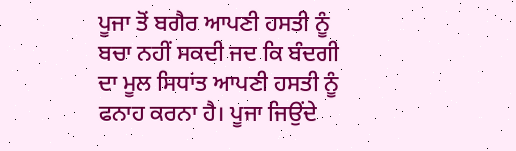ਪੂਜਾ ਤੋਂ ਬਗੈਰ ਆਪਣੀ ਹਸਤੀ ਨੂੰ ਬਚਾ ਨਹੀਂ ਸਕਦੀ ਜਦ ਕਿ ਬੰਦਗੀ ਦਾ ਮੂਲ ਸਿਧਾਂਤ ਆਪਣੀ ਹਸਤੀ ਨੂੰ ਫਨਾਹ ਕਰਨਾ ਹੈ। ਪੂਜਾ ਜਿਉਂਦੇ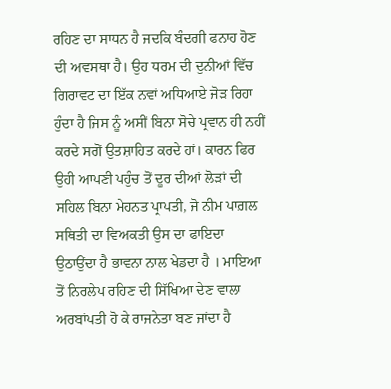ਰਹਿਣ ਦਾ ਸਾਧਨ ਹੈ ਜਦਕਿ ਬੰਦਗੀ ਫਨਾਹ ਹੋਣ ਦੀ ਅਵਸਥਾ ਹੈ। ਉਹ ਧਰਮ ਦੀ ਦੁਨੀਆਂ ਵਿੱਚ ਗਿਰਾਵਟ ਦਾ ਇੱਕ ਨਵਾਂ ਅਧਿਆਏ ਜੋੜ ਰਿਹਾ ਹੁੰਦਾ ਹੈ ਜਿਸ ਨੂੰ ਅਸੀਂ ਬਿਨਾ ਸੋਚੇ ਪ੍ਰਵਾਨ ਹੀ ਨਹੀਂ ਕਰਦੇ ਸਗੋਂ ਉਤਸ਼ਾਹਿਤ ਕਰਦੇ ਹਾਂ। ਕਾਰਨ ਫਿਰ ਉਹੀ ਆਪਣੀ ਪਹੁੰਚ ਤੋਂ ਦੂਰ ਦੀਆਂ ਲੋੜਾਂ ਦੀ ਸਹਿਲ ਬਿਨਾ ਮੇਹਨਤ ਪ੍ਰਾਪਤੀ, ਜੋ ਨੀਮ ਪਾਗ਼ਲ ਸਥਿਤੀ ਦਾ ਵਿਅਕਤੀ ਉਸ ਦਾ ਫਾਇਦਾ ਉਠਾਉਂਦਾ ਹੈ ਭਾਵਨਾ ਨਾਲ ਖੇਡਦਾ ਹੈ । ਮਾਇਆ ਤੋਂ ਨਿਰਲੇਪ ਰਹਿਣ ਦੀ ਸਿੱਖਿਆ ਦੇਣ ਵਾਲਾ ਅਰਬਾਂਪਤੀ ਹੋ ਕੇ ਰਾਜਨੇਤਾ ਬਣ ਜਾਂਦਾ ਹੈ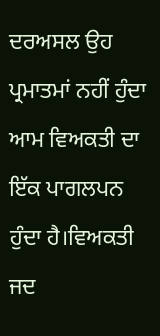ਦਰਅਸਲ ਉਹ ਪ੍ਰਮਾਤਮਾਂ ਨਹੀਂ ਹੁੰਦਾ ਆਮ ਵਿਅਕਤੀ ਦਾ ਇੱਕ ਪਾਗਲਪਨ ਹੁੰਦਾ ਹੈ।ਵਿਅਕਤੀ ਜਦ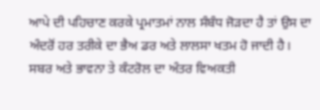ਆਪੇ ਦੀ ਪਹਿਚਾਣ ਕਰਕੇ ਪ੍ਰਮਾਤਮਾਂ ਨਾਲ ਸੰਬੰਧ ਜੋੜਦਾ ਹੈ ਤਾਂ ਉਸ ਦਾ ਅੰਦਰੋਂ ਹਰ ਤਰੀਕੇ ਦਾ ਭੈਅ ਡਰ ਅਤੇ ਲਾਲਸਾ ਖਤਮ ਹੋ ਜਾਦੀ ਹੈ। ਸਬਰ ਅਤੇ ਭਾਵਨਾ ਤੇ ਕੰਟਰੋਲ ਦਾ ਅੰਤਰ ਵਿਅਕਤੀ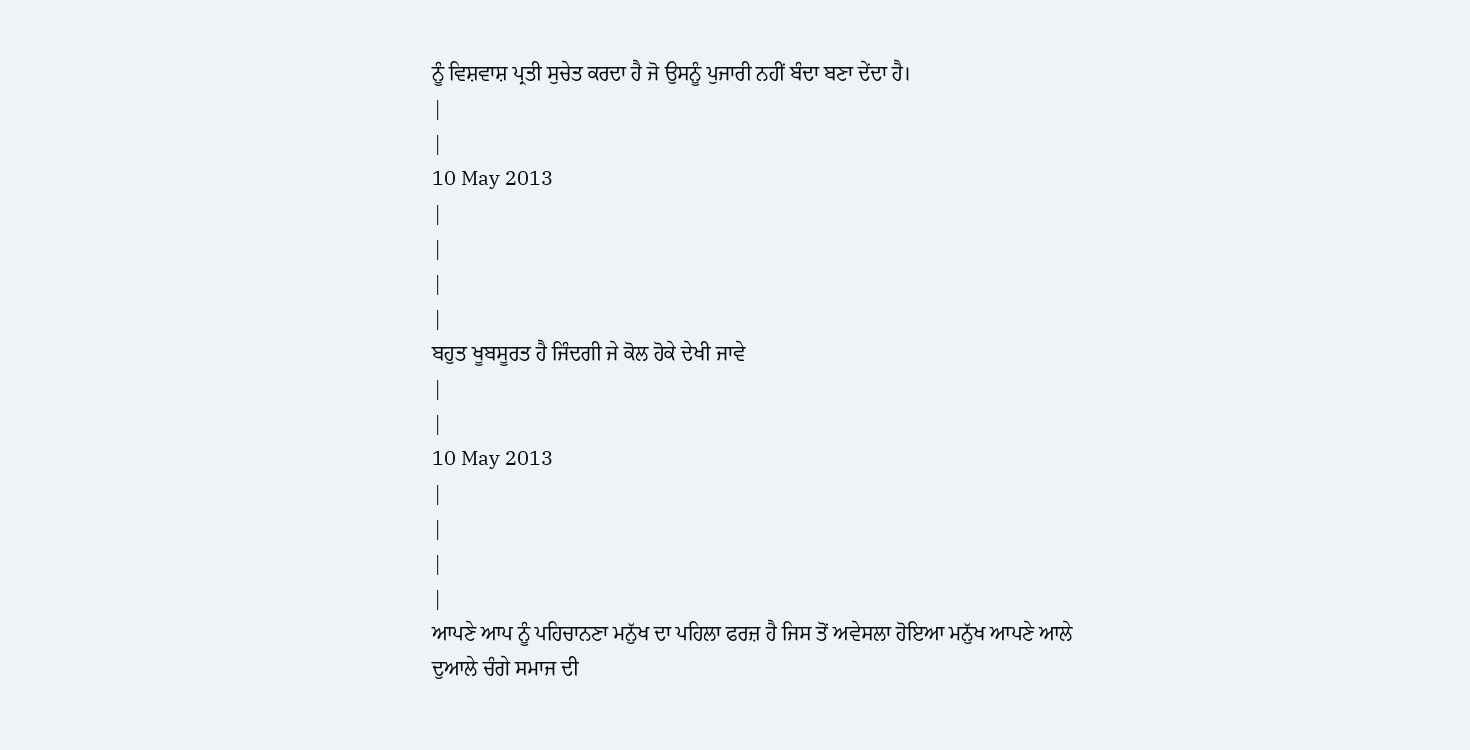ਨੂੰ ਵਿਸ਼ਵਾਸ਼ ਪ੍ਰਤੀ ਸੁਚੇਤ ਕਰਦਾ ਹੈ ਜੋ ਉਸਨੂੰ ਪੁਜਾਰੀ ਨਹੀਂ ਬੰਦਾ ਬਣਾ ਦੇਂਦਾ ਹੈ।
|
|
10 May 2013
|
|
|
|
ਬਹੁਤ ਖੂਬਸੂਰਤ ਹੈ ਜਿੰਦਗੀ ਜੇ ਕੋਲ ਹੋਕੇ ਦੇਖੀ ਜਾਵੇ
|
|
10 May 2013
|
|
|
|
ਆਪਣੇ ਆਪ ਨੂੰ ਪਹਿਚਾਨਣਾ ਮਨੁੱਖ ਦਾ ਪਹਿਲਾ ਫਰਜ਼ ਹੈ ਜਿਸ ਤੋਂ ਅਵੇਸਲਾ ਹੋਇਆ ਮਨੁੱਖ ਆਪਣੇ ਆਲੇ ਦੁਆਲੇ ਚੰਗੇ ਸਮਾਜ ਦੀ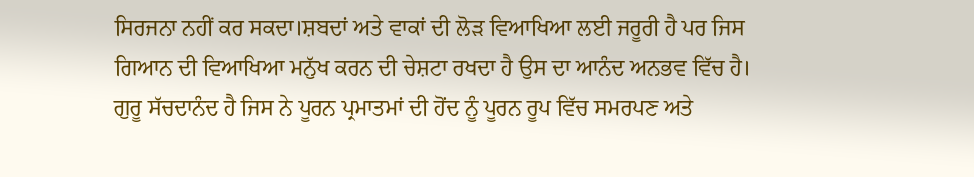ਸਿਰਜਨਾ ਨਹੀਂ ਕਰ ਸਕਦਾ।ਸ਼ਬਦਾਂ ਅਤੇ ਵਾਕਾਂ ਦੀ ਲੋੜ ਵਿਆਖਿਆ ਲਈ ਜਰੂਰੀ ਹੈ ਪਰ ਜਿਸ ਗਿਆਨ ਦੀ ਵਿਆਖਿਆ ਮਨੁੱਖ ਕਰਨ ਦੀ ਚੇਸ਼ਟਾ ਰਖਦਾ ਹੈ ਉਸ ਦਾ ਆਨੰਦ ਅਨਭਵ ਵਿੱਚ ਹੈ। ਗੁਰੂ ਸੱਚਦਾਨੰਦ ਹੈ ਜਿਸ ਨੇ ਪੂਰਨ ਪ੍ਰਮਾਤਮਾਂ ਦੀ ਹੋਂਦ ਨੂੰ ਪੂਰਨ ਰੂਪ ਵਿੱਚ ਸਮਰਪਣ ਅਤੇ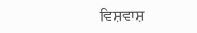ਵਿਸ਼ਵਾਸ਼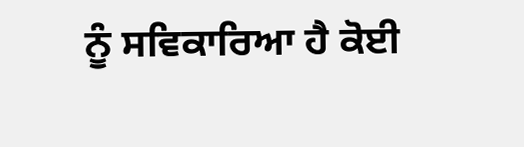ਨੂੰ ਸਵਿਕਾਰਿਆ ਹੈ ਕੋਈ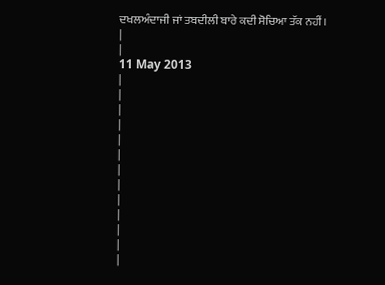ਦਖਲਅੰਦਾਜੀ ਜਾਂ ਤਬਦੀਲੀ ਬਾਰੇ ਕਦੀ ਸੋਚਿਆ ਤੱਕ ਨਹੀਂ।
|
|
11 May 2013
|
|
|
|
|
|
|
|
|
|
|
|
|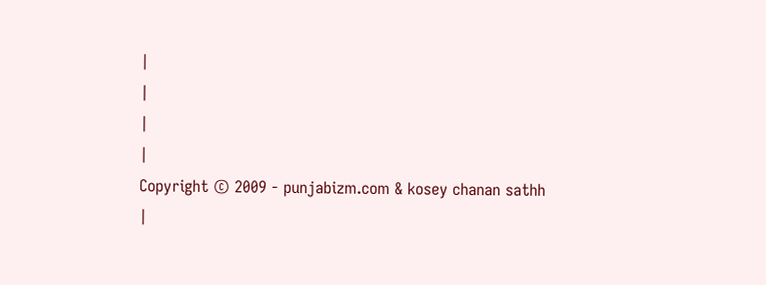|
|
|
|
Copyright © 2009 - punjabizm.com & kosey chanan sathh
|